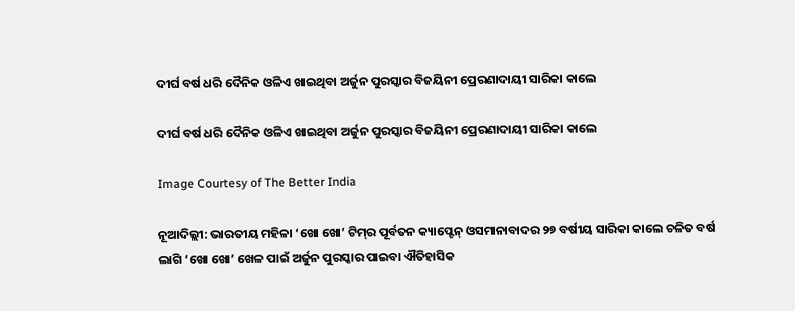ଦୀର୍ଘ ବର୍ଷ ଧରି ଦୈନିକ ଓଳିଏ ଖାଇଥିବା ଅର୍ଜୁନ ପୁରସ୍କାର ବିଜୟିନୀ ପ୍ରେରଣାଦାୟୀ ସାରିକା କାଲେ

ଦୀର୍ଘ ବର୍ଷ ଧରି ଦୈନିକ ଓଳିଏ ଖାଇଥିବା ଅର୍ଜୁନ ପୁରସ୍କାର ବିଜୟିନୀ ପ୍ରେରଣାଦାୟୀ ସାରିକା କାଲେ

Image Courtesy of The Better India

ନୂଆଦିଲ୍ଲୀ: ଭାରତୀୟ ମହିଳା ‘ଖୋ ଖୋ’ ଟିମ୍‌ର ପୂର୍ବତନ କ୍ୟାପ୍ଟେନ୍ ଓସମାନାବାଦର ୨୭ ବର୍ଷୀୟ ସାରି‌କା କାଲେ ଚଳିତ ବର୍ଷ ଲାଗି ‘ଖୋ ଖୋ’ ଖେଳ ପାଇଁ ଅର୍ଜୁନ ପୁରସ୍କାର ପାଇବା ଐତିହାସିକ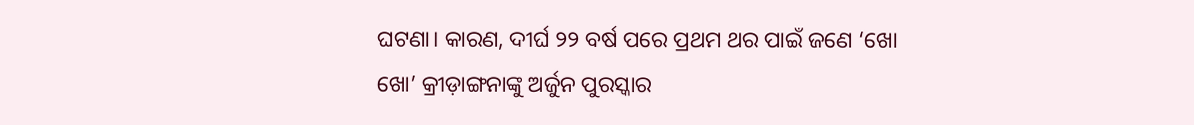ଘଟଣା। କାରଣ, ଦୀର୍ଘ ୨୨ ବର୍ଷ ପରେ ପ୍ରଥମ ଥର ପାଇଁ ଜଣେ ‘ଖୋ ଖୋ’ କ୍ରୀଡ଼ାଙ୍ଗନାଙ୍କୁ ଅର୍ଜୁନ ପୁରସ୍କାର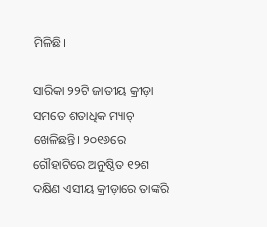ମିଳିଛି।

ସାରିକା ୨୨ଟି ଜାତୀୟ କ୍ରୀଡ଼ା ସମତେ ଶତାଧିକ ମ୍ୟାଚ୍ ଖେଳିଛନ୍ତି। ୨୦୧୬ରେ ଗୌହାଟିରେ ଅନୁଷ୍ଠିତ ୧୨ଶ ଦକ୍ଷିଣ ଏସୀୟ କ୍ରୀଡ଼ାରେ ତାଙ୍କରି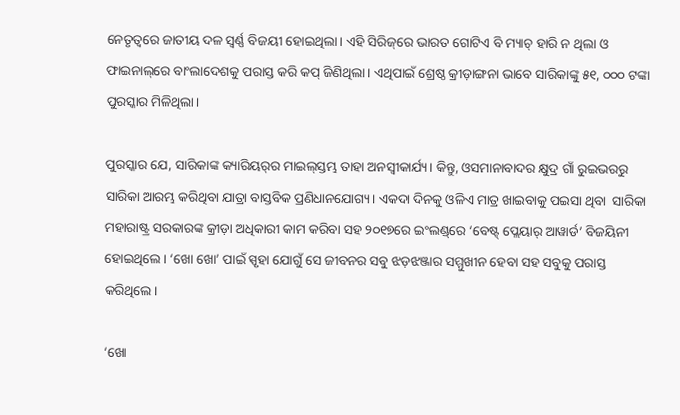ନେତୃତ୍ବରେ ଜାତୀୟ ଦଳ ସ୍ବର୍ଣ୍ଣ ବିଜୟୀ ହୋଇଥିଲା। ଏହି ସିରିଜ୍‌ରେ ଭାରତ ‌ଗୋଟିଏ ବି ମ୍ୟାଚ୍‌ ହାରି ନ ଥିଲା ଓ ଫାଇନାଲ୍‌ରେ ବାଂଲାଦେଶକୁ ପରାସ୍ତ କରି କପ୍ ଜିଣିଥିଲା। ଏଥିପାଇଁ ଶ୍ରେଷ୍ଠ କ୍ରୀଡ଼ାଙ୍ଗନା ଭାବେ ସାରିକାଙ୍କୁ ୫୧, ୦୦୦ ଟଙ୍କା ପୁରସ୍କାର ମିଳିଥିଲା।

ପୁରସ୍କାର ଯେ, ସାରିକାଙ୍କ କ୍ୟାରିୟର୍‌ର ମାଇଲ୍‌ସ୍ତମ୍ଭ ତାହା ଅନସ୍ବୀକାର୍ଯ୍ୟ। କିନ୍ତୁ, ଓସମାନାବାଦର କ୍ଷୁଦ୍ର ଗାଁ ରୁଇଭରରୁ ସାରିକା ଆରମ୍ଭ କରିଥିବା ଯାତ୍ରା ବାସ୍ତବିକ ପ୍ରଣିଧାନଯୋଗ୍ୟ। ଏକଦା ଦିନକୁ ଓଳିଏ ମାତ୍ର ଖାଇବାକୁ ପଇସା ଥିବା  ସାରିକା ମହାରାଷ୍ଟ୍ର ସରକାରଙ୍କ କ୍ରୀଡ଼ା ଅଧିକାରୀ କାମ କରିବା ସହ ୨୦୧୭ରେ ଇଂଲଣ୍ଡ୍‌ରେ ‘ବେଷ୍ଟ୍‌ ପ୍ଲେୟାର୍‌ ଆୱାର୍ଡ’ ବିଜୟିନୀ ହୋଇଥିଲେ। ‘ଖୋ ଖୋ’ ପାଇଁ ସ୍ପୃହା ଯୋଗୁଁ ସେ ଜୀବନର ସବୁ ଝଡ଼ଝଞ୍ଜାର ସମ୍ମୁଖୀନ ହେବା ସହ ସବୁକୁ ପରାସ୍ତ କରିଥିଲେ।

‘ଖୋ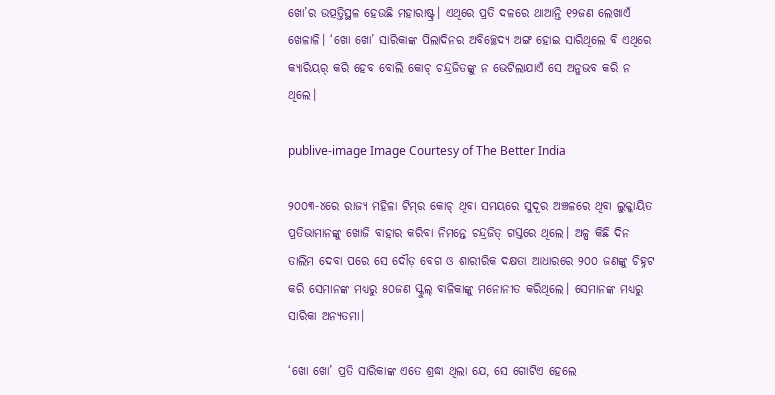ଖୋ’ର ଉତ୍ପତ୍ତିସ୍ଥଳ ହେଉଛି ମହାରାଷ୍ଟ୍ର। ଏଥିରେ ପ୍ରତି ଦଳରେ ଥାଆନ୍ତି ୧୨ଜଣ ଲେଖାଏଁ ଖେଳାଳି। ‘ଖୋ ଖୋ’ ସାରିକାଙ୍କ ପିଲାଦିନର ଅବିଚ୍ଛେଦ୍ୟ ଅଙ୍ଗ ହୋଇ ସାରିଥିଲେ ବି ଏଥିରେ କ୍ୟାରିୟର୍ କରି ହେବ ବୋଲି କୋଚ୍ ଚନ୍ଦ୍ରଜିତଙ୍କୁ ନ ଭେଟିଲାଯାଏଁ ସେ ଅନୁଭବ କରି ନ ଥିଲେ।

publive-image Image Courtesy of The Better India

୨୦୦୩-୪ରେ ରାଜ୍ୟ ମହିଳା ଟିମ୍‌ର କୋଚ୍ ଥିବା ସମୟରେ ସୁଦୂର ଅଞ୍ଚଳରେ ଥିବା ଲୁକ୍କାୟିତ ପ୍ରତିଭାମାନଙ୍କୁ ଖୋଜି ବାହାର କରିବା ନିମନ୍ତେ ଚନ୍ଦ୍ରଜିତ୍ ଗସ୍ତରେ ଥିଲେ। ଅଳ୍ପ କିଛି ଦିନ ତାଲିମ ଦେବା ପରେ ସେ ଦୌଡ଼ ବେଗ ଓ ଶାରୀରିକ ଦକ୍ଷତା ଆଧାରରେ ୨୦୦ ଜଣଙ୍କୁ ଚିହ୍ନଟ କରି ସେମାନଙ୍କ ମଧ୍ୟରୁ ୫୦ଜଣ ସ୍କୁଲ୍ ବାଳିକାଙ୍କୁ ମନୋନୀତ କରିଥିଲେ। ସେମାନଙ୍କ ମଧ୍ୟରୁ ସାରିକା ଅନ୍ୟତମା।

‘ଖୋ ଖୋ’ ପ୍ରତି ସାରିକାଙ୍କ ଏତେ ଶ୍ରଦ୍ଧା ଥିଲା ଯେ, ସେ ଗୋଟିଏ ହେଲେ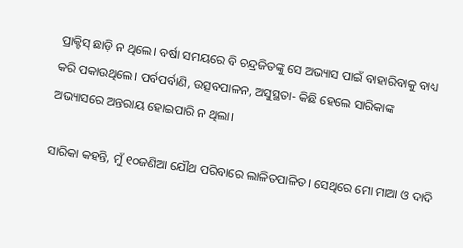ପ୍ରାକ୍ଟିସ୍ ଛାଡ଼ି ନ ଥିଲେ। ବର୍ଷା ସମୟରେ ବି ଚନ୍ଦ୍ରଜିତଙ୍କୁ ସେ ଅଭ୍ୟାସ ପାଇଁ ବାହାରିବାକୁ ବାଧ୍ୟ କରି ପକାଉଥିଲେ। ପର୍ବପର୍ବାଣି, ଉତ୍ସବପାଳନ, ଅସୁସ୍ଥତା- କିଛି ହେଲେ ସାରିକାଙ୍କ ଅଭ୍ୟାସରେ ଅନ୍ତରାୟ ହୋଇପାରି ନ ଥିଲା।

ସାରିକା କହନ୍ତି, ମୁଁ ୧୦ଜଣିଆ ଯୌଥ ପରିବାରେ ଲାଳିତପାଳିତ। ସେଥିରେ ମୋ ମାଆ ଓ ଦାଦି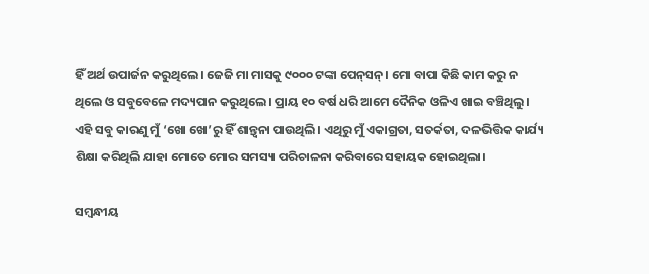ହିଁ ଅର୍ଥ ଉପାର୍ଜନ କରୁଥିଲେ। ଜେଜି ମା ମାସକୁ ୯୦୦୦ ଟଙ୍କା ପେନ୍‌ସନ୍। ମୋ ବାପା କିଛି କାମ କରୁ ନ ଥିଲେ ଓ ସବୁବେଳେ ମଦ୍ୟପାନ କରୁଥିଲେ। ପ୍ରାୟ ୧୦ ବର୍ଷ ଧରି ଆମେ ଦୈନିକ ଓଳିଏ ଖାଇ ବଞ୍ଚିଥିଲୁ। ଏହି ସବୁ କାରଣୁ ମୁଁ ‘ଖୋ ଖୋ’ରୁ ହିଁ ଶାନ୍ତ୍ବନା ପାଉଥିଲି। ଏଥିରୁ ମୁଁ ଏକାଗ୍ରତା, ସତର୍କତା, ଦଳଭିତ୍ତିକ କାର୍ଯ୍ୟ ଶିକ୍ଷା କରିଥିଲି ଯାହା ମୋତେ ମୋର ସମସ୍ୟା ପରିଚାଳନା କରିବାରେ ସହାୟକ ହୋଇଥିଲା।

ସମ୍ବନ୍ଧୀୟ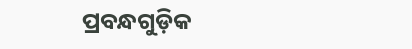ପ୍ରବନ୍ଧଗୁଡ଼ିକ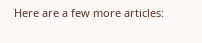Here are a few more articles: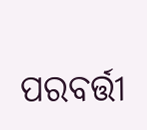ପରବର୍ତ୍ତୀ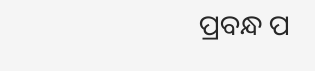ପ୍ରବନ୍ଧ ପ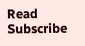Read
Subscribe